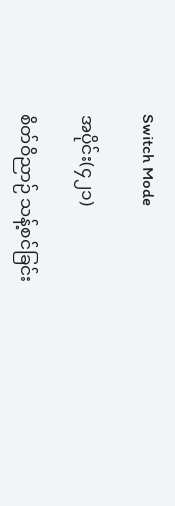Switch Mode

အပိုင်း(၄၂၁)

စိတ်ဝိညာဉ် သန့်စင်ခြင်း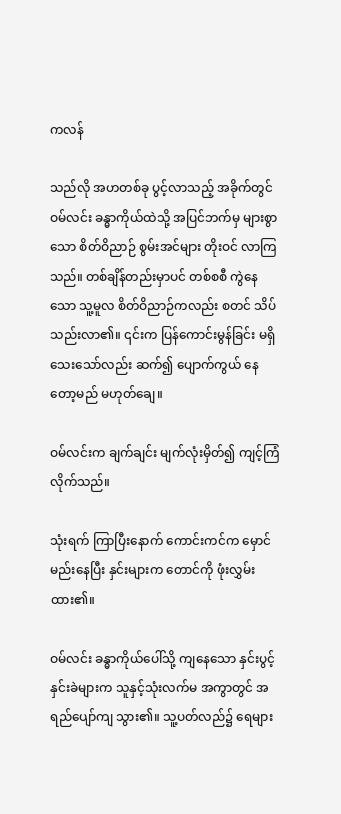ကလန်

သည်လို အဟတစ်ခု ပွင့်လာသည့် အခိုက်တွင် ဝမ်လင်း ခန္ဓာကိုယ်ထဲသို့ အပြင်ဘက်မှ များစွာသော စိတ်ဝိညာဉ် စွမ်းအင်များ တိုးဝင် လာကြသည်။ တစ်ချိန်တည်းမှာပင် တစ်စစီ ကွဲနေသော သူ့မူလ စိတ်ဝိညာဉ်ကလည်း စတင် သိပ်သည်းလာ၏။ ၎င်းက ပြန်ကောင်းမွန်ခြင်း မရှိသေးသော်လည်း ဆက်၍ ပျောက်ကွယ် နေတော့မည် မဟုတ်ချေ။

ဝမ်လင်းက ချက်ချင်း မျက်လုံးမှိတ်၍ ကျင့်ကြံလိုက်သည်။

သုံးရက် ကြာပြီးနောက် ကောင်းကင်က မှောင်မည်းနေပြီး နှင်းများက တောင်ကို ဖုံးလွှမ်းထား၏။

ဝမ်လင်း ခန္ဓာကိုယ်ပေါ်သို့ ကျနေသော နှင်းပွင့် နှင်းခဲများက သူနှင့်သုံးလက်မ အကွာတွင် အရည်ပျော်ကျ သွား၏။ သူ့ပတ်လည်၌ ရေများ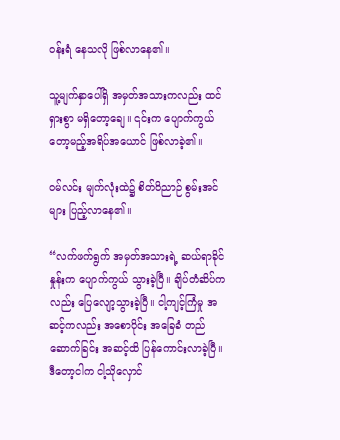ဝန်းရံ နေသလို ဖြစ်လာနေ၏။

သူ့မျက်နှာပေါ်ရှိ အမှတ်အသားကလည်း ထင်ရှားစွာ မရှိတော့ချေ။ ၎င်းက ပျောက်ကွယ်တော့မည့်အရိပ်အယောင် ဖြစ်လာခဲ့၏။

ဝမ်လင်း မျက်လုံးထဲ၌ စိတ်ဝိညာဉ် စွမ်းအင်များ ပြည့်လာနေ၏။

“လက်ဖက်ရွက် အမှတ်အသားရဲ့ ဆယ်ရာခိုင်နှုန်းက ပျောက်ကွယ် သွားခဲ့ပြီ။ ချိပ်တံဆိပ်ကလည်း ပြေလျော့သွားခဲ့ပြီ။ ငါ့ကျင့်ကြံမှု အဆင့်ကလည်း အစောပိုင်း အခြေခံ တည်ဆောက်ခြင်း အဆင့်ထိ ပြန်ကောင်းလာခဲ့ပြီ။ ဒီတော့ငါက ငါ့သိုလှောင်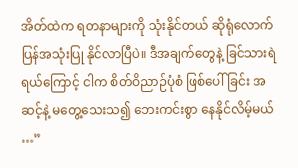အိတ်ထဲက ရတနာများကို သုံးနိုင်တယ် ဆိုရုံလောက် ပြန်အသုံးပြု နိုင်လာပြီပဲ။ ဒီအချက်တွေနဲ့ ခြင်သားရဲရယ်ကြောင့် ငါက စိတ်ဝိညာဉ်ပုံစံ ဖြစ်ပေါ်ခြင်း အဆင့်နဲ့ မတွေ့သေးသ၍ ဘေးကင်းစွာ နေနိုင်လိမ့်မယ် …”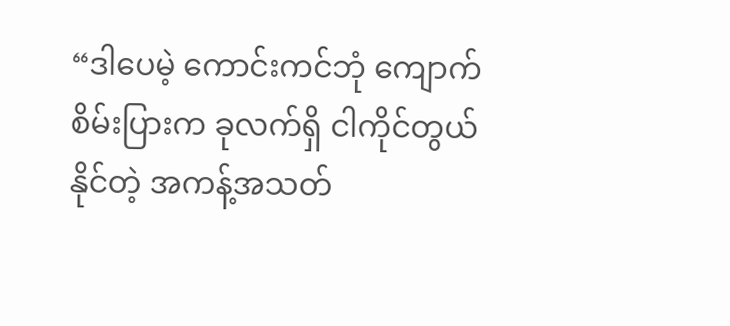“ဒါပေမဲ့ ကောင်းကင်ဘုံ ကျောက်စိမ်းပြားက ခုလက်ရှိ ငါကိုင်တွယ်နိုင်တဲ့ အကန့်အသတ်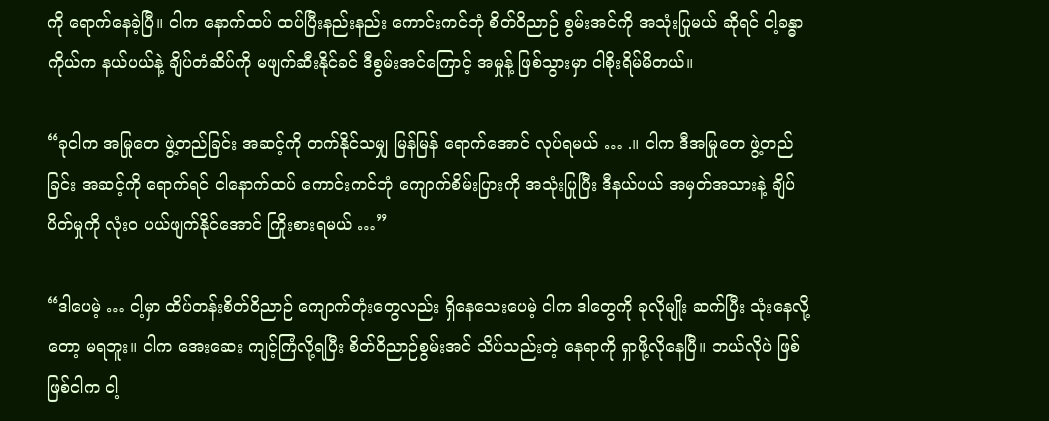ကို ရောက်နေခဲ့ပြီ။ ငါက နောက်ထပ် ထပ်ပြီးနည်းနည်း ကောင်းကင်ဘုံ စိတ်ဝိညာဉ် စွမ်းအင်ကို အသုံးပြုမယ် ဆိုရင် ငါ့ခန္ဓာကိုယ်က နယ်ပယ်နဲ့ ချိပ်တံဆိပ်ကို မဖျက်ဆီးနိုင်ခင် ဒီစွမ်းအင်ကြောင့် အမှုန့် ဖြစ်သွားမှာ ငါစိုးရိမ်မိတယ်။

“ခုငါက အမြုတေ ဖွဲ့တည်ခြင်း အဆင့်ကို တက်နိုင်သမျှ မြန်မြန် ရောက်အောင် လုပ်ရမယ် … .။ ငါက ဒီအမြုတေ ဖွဲ့တည်ခြင်း အဆင့်ကို ရောက်ရင် ငါနောက်ထပ် ကောင်းကင်ဘုံ ကျောက်စိမ်းပြားကို အသုံးပြုပြီး ဒီနယ်ပယ် အမှတ်အသားနဲ့ ချိပ်ပိတ်မှုကို လုံးဝ ပယ်ဖျက်နိုင်အောင် ကြိုးစားရမယ် …”

“ဒါပေမဲ့ … ငါ့မှာ ထိပ်တန်းစိတ်ဝိညာဉ် ကျောက်တုံးတွေလည်း ရှိနေသေးပေမဲ့ ငါက ဒါတွေကို ခုလိုမျိုး ဆက်ပြီး သုံးနေလို့တော့ မရဘူး။ ငါက အေးဆေး ကျင့်ကြံလို့ရပြီး စိတ်ဝိညာဉ်စွမ်းအင် သိပ်သည်းတဲ့ နေရာကို ရှာဖို့လိုနေပြီ။ ဘယ်လိုပဲ ဖြစ်ဖြစ်ငါက ငါ့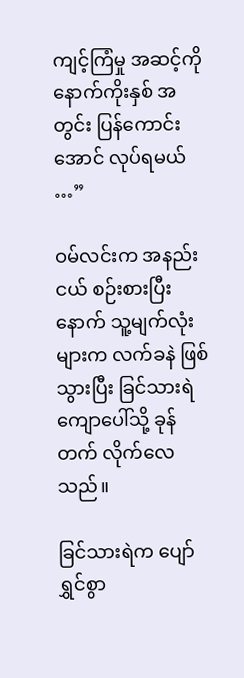ကျင့်ကြံမှု အဆင့်ကို နောက်ကိုးနှစ် အတွင်း ပြန်ကောင်းအောင် လုပ်ရမယ် …”

ဝမ်လင်းက အနည်းငယ် စဉ်းစားပြီးနောက် သူ့မျက်လုံးများက လက်ခနဲ ဖြစ်သွားပြီး ခြင်သားရဲ ကျောပေါ်သို့ ခုန်တက် လိုက်လေသည်။

ခြင်သားရဲက ပျော်ရွှင်စွာ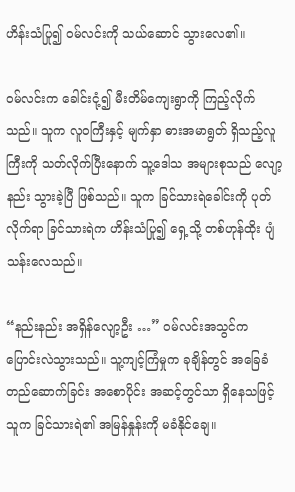ဟိန်းသံပြု၍ ဝမ်လင်းကို သယ်ဆောင် သွားလေ၏။

ဝမ်လင်းက ခေါင်းငုံ့၍ မီးတိမ်ကျေးရွာကို ကြည့်လိုက်သည်။ သူက လူဝကြီးနှင့် မျက်နှာ ဓားအမာရွတ် ရှိသည့်လူကြီးကို သတ်လိုက်ပြီးနောက် သူ့ဒေါသ အများစုသည် လျော့နည်း သွားခဲ့ပြီ ဖြစ်သည်။ သူက ခြင်သားရဲခေါင်းကို ပုတ်လိုက်ရာ ခြင်သားရဲက ဟိန်းသံပြု၍ ရှေ့သို့ တစ်ဟုန်ထိုး ပျံသန်းလေသည်။

“နည်းနည်း အရှိန်လျော့ဦး …” ဝမ်လင်းအသွင်က ပြောင်းလဲသွားသည်။ သူ့ကျင့်ကြံမှုက ခုချိန်တွင် အခြေခံ တည်ဆောက်ခြင်း အစောပိုင်း အဆင့်တွင်သာ ရှိနေသဖြင့် သူက ခြင်သားရဲ၏ အမြန်နှုန်းကို မခံနိုင်ချေ။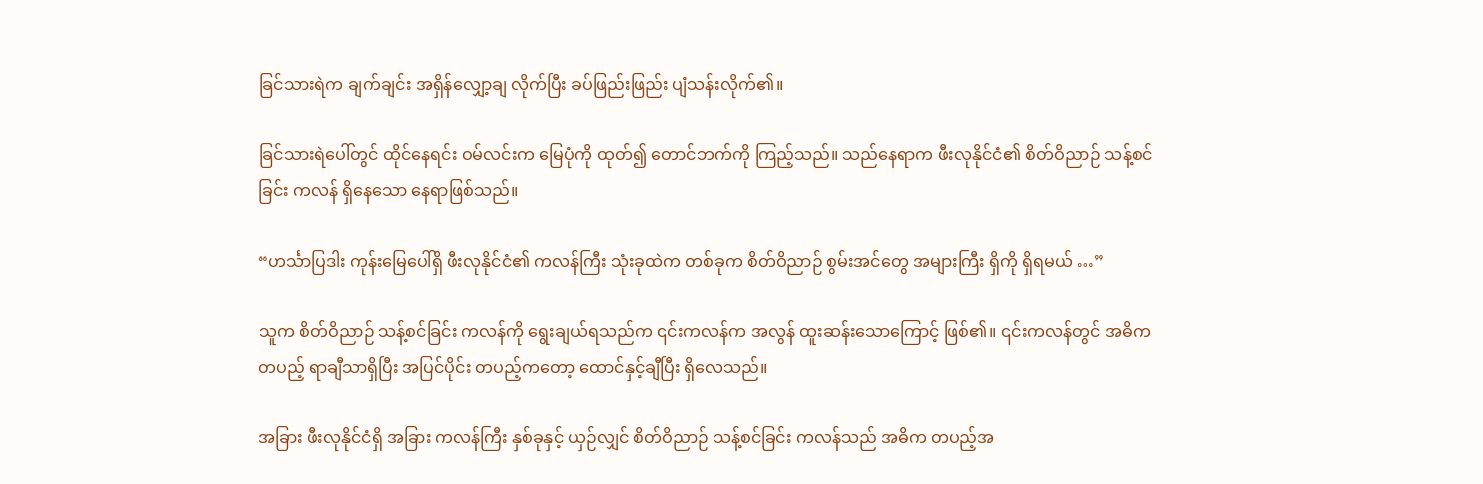ခြင်သားရဲက ချက်ချင်း အရှိန်လျှော့ချ လိုက်ပြီး ခပ်ဖြည်းဖြည်း ပျံသန်းလိုက်၏။

ခြင်သားရဲပေါ်တွင် ထိုင်နေရင်း ဝမ်လင်းက မြေပုံကို ထုတ်၍ တောင်ဘက်ကို ကြည့်သည်။ သည်နေရာက ဖီးလုနိုင်ငံ၏ စိတ်ဝိညာဉ် သန့်စင်ခြင်း ကလန် ရှိနေသော နေရာဖြစ်သည်။

“ဟင်္သာပြဒါး ကုန်းမြေပေါ်ရှိ ဖီးလုနိုင်ငံ၏ ကလန်ကြီး သုံးခုထဲက တစ်ခုက စိတ်ဝိညာဉ် စွမ်းအင်တွေ အများကြီး ရှိကို ရှိရမယ် …”

သူက စိတ်ဝိညာဉ် သန့်စင်ခြင်း ကလန်ကို ရွေးချယ်ရသည်က ၎င်းကလန်က အလွန် ထူးဆန်းသောကြောင့် ဖြစ်၏။ ၎င်းကလန်တွင် အဓိကတပည့် ရာချီသာရှိပြီး အပြင်ပိုင်း တပည့်ကတော့ ထောင်နှင့်ချီပြီး ရှိလေသည်။

အခြား ဖီးလုနိုင်ငံရှိ အခြား ကလန်ကြီး နှစ်ခုနှင့် ယှဉ်လျှင် စိတ်ဝိညာဉ် သန့်စင်ခြင်း ကလန်သည် အဓိက တပည့်အ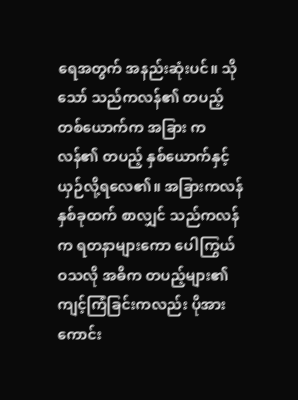ရေအတွက် အနည်းဆုံးပင်။ သိုသော် သည်ကလန်၏ တပည့် တစ်ယောက်က အခြား ကလန်၏ တပည့် နှစ်ယောက်နှင့် ယှဉ်လို့ရလေ၏။ အခြားကလန် နှစ်ခုထက် စာလျှင် သည်ကလန်က ရတနာများကော ပေါကြွယ်ဝသလို အဓိက တပည့်များ၏ ကျင့်ကြံခြင်းကလည်း ပိုအားကောင်း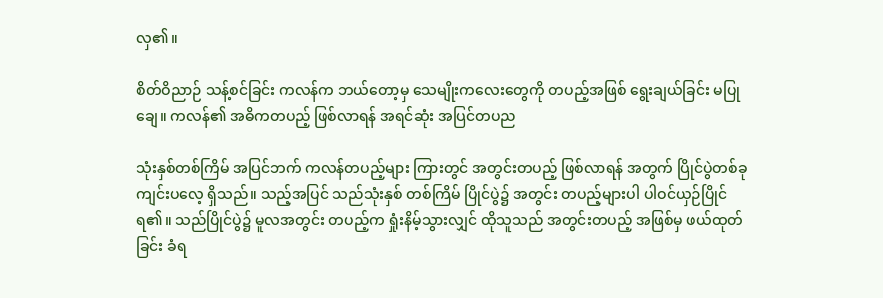လှ၏။

စိတ်ဝိညာဉ် သန့်စင်ခြင်း ကလန်က ဘယ်တော့မှ သေမျိုးကလေးတွေကို တပည့်အဖြစ် ရွေးချယ်ခြင်း မပြုချေ။ ကလန်၏ အဓိကတပည့် ဖြစ်လာရန် အရင်ဆုံး အပြင်တပည

သုံးနှစ်တစ်ကြိမ် အပြင်ဘက် ကလန်တပည့်များ ကြားတွင် အတွင်းတပည့် ဖြစ်လာရန် အတွက် ပြိုင်ပွဲတစ်ခု ကျင်းပလေ့ ရှိသည်။ သည့်အပြင် သည်သုံးနှစ် တစ်ကြိမ် ပြိုင်ပွဲ၌ အတွင်း တပည့်များပါ ပါဝင်ယှဉ်ပြိုင် ရ၏။ သည်ပြိုင်ပွဲ၌ မူလအတွင်း တပည့်က ရှုံးနိမ့်သွားလျှင် ထိုသူသည် အတွင်းတပည့် အဖြစ်မှ ဖယ်ထုတ်ခြင်း ခံရ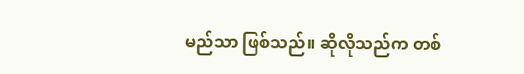မည်သာ ဖြစ်သည်။ ဆိုလိုသည်က တစ်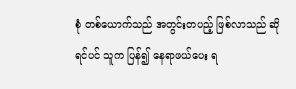စုံ တစ်ယောက်သည် အတွင်းတပည့် ဖြစ်လာသည် ဆိုရင်ပင် သူက ပြန်၍ နေရာဖယ်ပေး ရ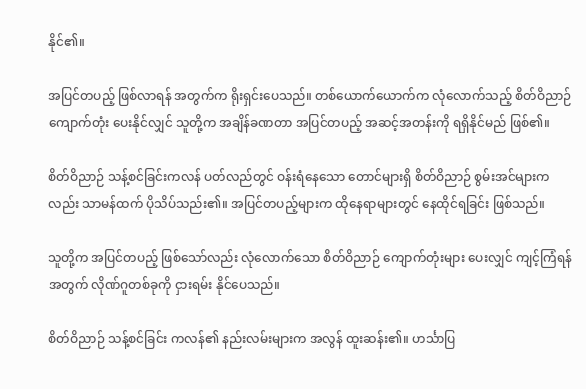နိုင်၏။

အပြင်တပည့် ဖြစ်လာရန် အတွက်က ရိုးရှင်းပေသည်။ တစ်ယောက်ယောက်က လုံလောက်သည့် စိတ်ဝိညာဉ် ကျောက်တုံး ပေးနိုင်လျှင် သူတို့က အချိန်ခဏတာ အပြင်တပည့် အဆင့်အတန်းကို ရရှိနိုင်မည် ဖြစ်၏။

စိတ်ဝိညာဉ် သန့်စင်ခြင်းကလန် ပတ်လည်တွင် ဝန်းရံနေသော တောင်များရှိ စိတ်ဝိညာဉ် စွမ်းအင်များကလည်း သာမန်ထက် ပိုသိပ်သည်း၏။ အပြင်တပည့်များက ထိုနေရာများတွင် နေထိုင်ရခြင်း ဖြစ်သည်။

သူတို့က အပြင်တပည့် ဖြစ်သော်လည်း လုံလောက်သော စိတ်ဝိညာဉ် ကျောက်တုံးများ ပေးလျှင် ကျင့်ကြံရန် အတွက် လိုဏ်ဂူတစ်ခုကို ငှားရမ်း နိုင်ပေသည်။

စိတ်ဝိညာဉ် သန့်စင်ခြင်း ကလန်၏ နည်းလမ်းများက အလွန် ထူးဆန်း၏။ ဟင်္သာပြ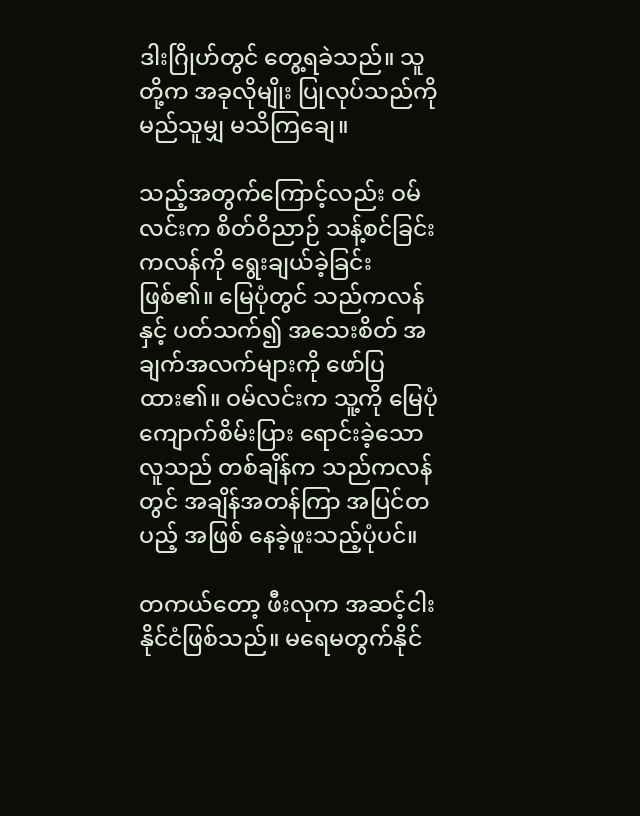ဒါးဂြိုဟ်တွင် တွေ့ရခဲသည်။ သူတို့က အခုလိုမျိုး ပြုလုပ်သည်ကို မည်သူမျှ မသိကြချေ။

သည့်အတွက်ကြောင့်လည်း ဝမ်လင်းက စိတ်ဝိညာဉ် သန့်စင်ခြင်း ကလန်ကို ရွေးချယ်ခဲ့ခြင်း ဖြစ်၏။ မြေပုံတွင် သည်ကလန်နှင့် ပတ်သက်၍ အသေးစိတ် အချက်အလက်များကို ဖော်ပြထား၏။ ဝမ်လင်းက သူ့ကို မြေပုံ ကျောက်စိမ်းပြား ရောင်းခဲ့သော လူသည် တစ်ချိန်က သည်ကလန်တွင် အချိန်အတန်ကြာ အပြင်တပည့် အဖြစ် နေခဲ့ဖူးသည့်ပုံပင်။

တကယ်တော့ ဖီးလုက အဆင့်ငါး နိုင်ငံဖြစ်သည်။ မရေမတွက်နိုင်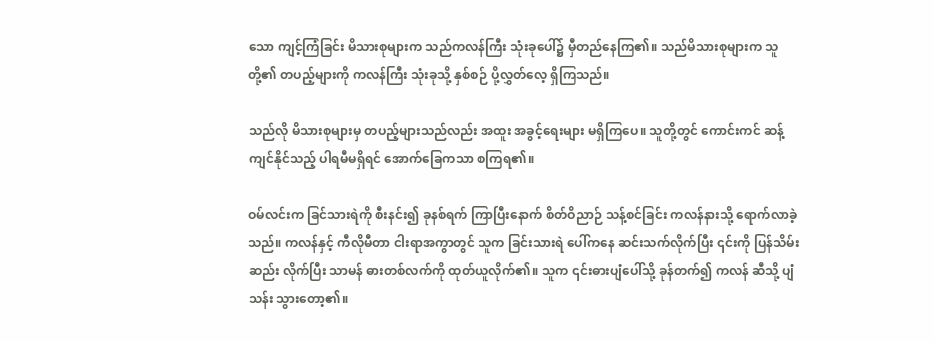သော ကျင့်ကြံခြင်း မိသားစုများက သည်ကလန်ကြီး သုံးခုပေါ်၌ မှီတည်နေကြ၏။ သည်မိသားစုများက သူတို့၏ တပည့်များကို ကလန်ကြီး သုံးခုသို့ နှစ်စဉ် ပို့လွှတ်လေ့ ရှိကြသည်။

သည်လို မိသားစုများမှ တပည့်များသည်လည်း အထူး အခွင့်ရေးများ မရှိကြပေ။ သူတို့တွင် ကောင်းကင် ဆန့်ကျင်နိုင်သည့် ပါရမီမရှိရင် အောက်ခြေကသာ စကြရ၏။

ဝမ်လင်းက ခြင်သားရဲကို စီးနင်း၍ ခုနစ်ရက် ကြာပြီးနောက် စိတ်ဝိညာဉ် သန့်စင်ခြင်း ကလန်နားသို့ ရောက်လာခဲ့သည်။ ကလန်နှင့် ကီလိုမီတာ ငါးရာအကွာတွင် သူက ခြင်းသားရဲ ပေါ်ကနေ ဆင်းသက်လိုက်ပြီး ၎င်းကို ပြန်သိမ်းဆည်း လိုက်ပြီး သာမန် ဓားတစ်လက်ကို ထုတ်ယူလိုက်၏။ သူက ၎င်းဓားပျံပေါ်သို့ ခုန်တက်၍ ကလန် ဆီသို့ ပျံသန်း သွားတော့၏။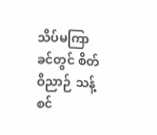သိပ်မကြာခင်တွင် စိတ်ဝိညာဉ် သန့်စင်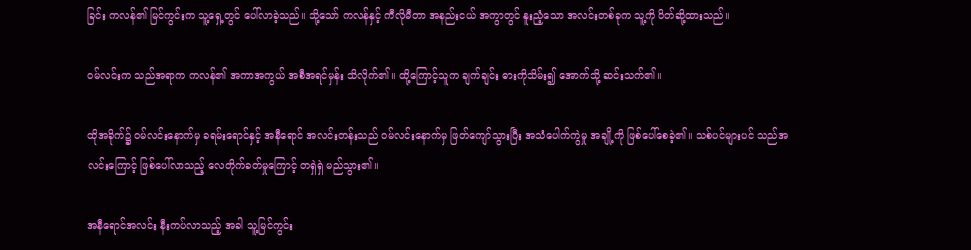ခြင်း ကလန်၏ မြင်ကွင်းက သူ့ရှေ့တွင် ပေါ်လာခဲ့သည်။ သို့သော် ကလန်နှင့် ကီလိုမီတာ အနည်းငယ် အကွာတွင် နူးညံ့သော အလင်းတစ်ခုက သူ့ကို ပိတ်ဆို့ထားသည်။

ဝမ်လင်းက သည်အရာက ကလန်၏ အကာအကွယ် အစီအရင်မှန်း သိလိုက်၏။ ထို့ကြောင့်သူက ချက်ချင်း ဓားကိုသိမ်း၍ အောက်သို့ ဆင်းသက်၏။

ထိုအခိုက်၌ ဝမ်လင်းနောက်မှ ခရမ်းရောင်နှင့် အနီရောင် အလင်းတန်းသည် ဝမ်လင်းနောက်မှ ဖြတ်ကျော်သွားပြီး အသံပေါက်ကွဲမှု အချို့ကို ဖြစ်ပေါ်စေခဲ့၏။ သစ်ပင်များပင် သည်အလင်းကြောင့် ဖြစ်ပေါ်လာသည့် လေတိုက်ခတ်မှုကြောင့် တရှဲရှဲ မည်သွား၏။

အနီရောင်အလင်း နီးကပ်လာသည့် အခါ သူ့မြင်ကွင်း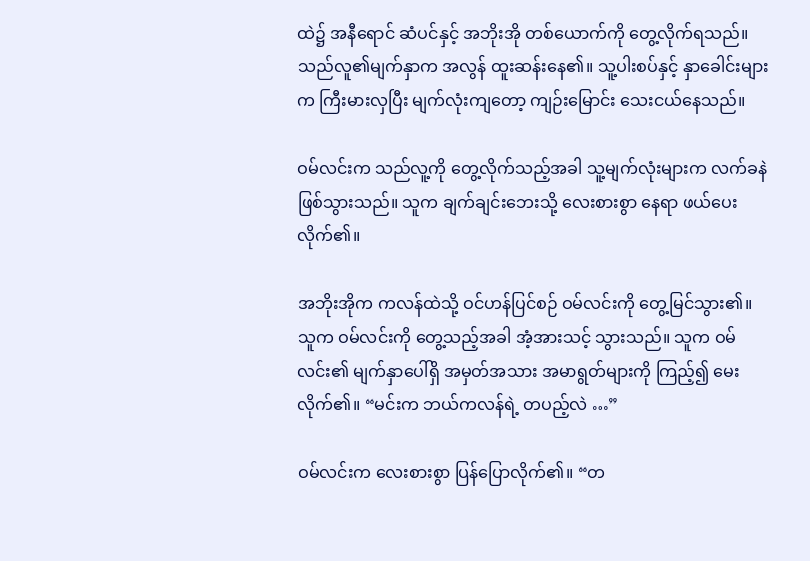ထဲ၌ အနီရောင် ဆံပင်နှင့် အဘိုးအို တစ်ယောက်ကို တွေ့လိုက်ရသည်။ သည်လူ၏မျက်နှာက အလွန် ထူးဆန်းနေ၏။ သူ့ပါးစပ်နှင့် နှာခေါင်းများက ကြီးမားလှပြီး မျက်လုံးကျတော့ ကျဉ်းမြောင်း သေးငယ်နေသည်။

ဝမ်လင်းက သည်လူ့ကို တွေ့လိုက်သည့်အခါ သူ့မျက်လုံးများက လက်ခနဲ ဖြစ်သွားသည်။ သူက ချက်ချင်းဘေးသို့ လေးစားစွာ နေရာ ဖယ်ပေးလိုက်၏။

အဘိုးအိုက ကလန်ထဲသို့ ဝင်ဟန်ပြင်စဉ် ဝမ်လင်းကို တွေ့မြင်သွား၏။ သူက ဝမ်လင်းကို တွေ့သည့်အခါ အံ့အားသင့် သွားသည်။ သူက ဝမ်လင်း၏ မျက်နှာပေါ်ရှိ အမှတ်အသား အမာရွတ်များကို ကြည့်၍ မေးလိုက်၏။ “မင်းက ဘယ်ကလန်ရဲ့ တပည့်လဲ …”

ဝမ်လင်းက လေးစားစွာ ပြန်ပြောလိုက်၏။ “တ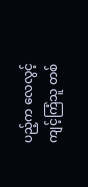ပည့်က လေလွင့် ကျင့်ကြံသူ တစ်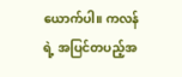ယောက်ပါ။ ကလန်ရဲ့ အပြင်တပည့်အ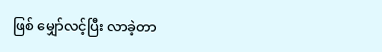ဖြစ် မျှော်လင့်ပြီး လာခဲ့တာ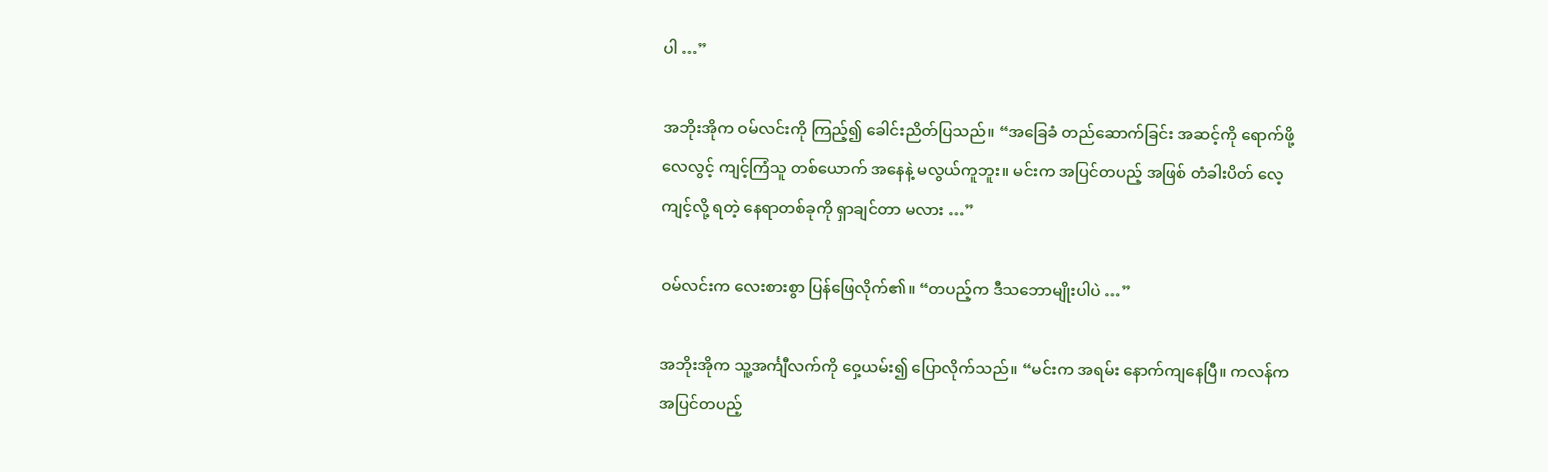ပါ …”

အဘိုးအိုက ဝမ်လင်းကို ကြည့်၍ ခေါင်းညိတ်ပြသည်။ “အခြေခံ တည်ဆောက်ခြင်း အဆင့်ကို ရောက်ဖို့ လေလွင့် ကျင့်ကြံသူ တစ်ယောက် အနေနဲ့ မလွယ်ကူဘူး။ မင်းက အပြင်တပည့် အဖြစ် တံခါးပိတ် လေ့ကျင့်လို့ ရတဲ့ နေရာတစ်ခုကို ရှာချင်တာ မလား …”

ဝမ်လင်းက လေးစားစွာ ပြန်ဖြေလိုက်၏။ “တပည့်က ဒီသဘောမျိုးပါပဲ …”

အဘိုးအိုက သူ့အင်္ကျီလက်ကို ဝှေ့ယမ်း၍ ပြောလိုက်သည်။ “မင်းက အရမ်း နောက်ကျနေပြီ။ ကလန်က အပြင်တပည့်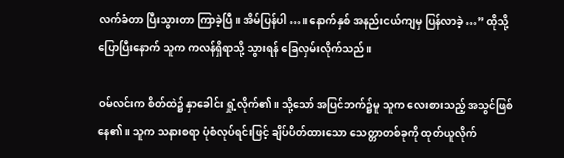လက်ခံတာ ပြီးသွားတာ ကြာခဲ့ပြီ။ အိမ်ပြန်ပါ …။ နောက်နှစ် အနည်းငယ်ကျမှ ပြန်လာခဲ့ …” ထိုသို့ ပြောပြီးနောက် သူက ကလန်ရှိရာသို့ သွားရန် ခြေလှမ်းလိုက်သည်။

ဝမ်လင်းက စိတ်ထဲ၌ နှာခေါင်း ရှုံ့လိုက်၏။ သို့သော် အပြင်ဘက်၌မူ သူက လေးစားသည့် အသွင်ဖြစ်နေ၏။ သူက သနားစရာ ပုံစံလုပ်ရင်းဖြင့် ချိပ်ပိတ်ထားသော သေတ္တာတစ်ခုကို ထုတ်ယူလိုက်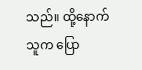သည်။ ထို့နောက်သူက ပြော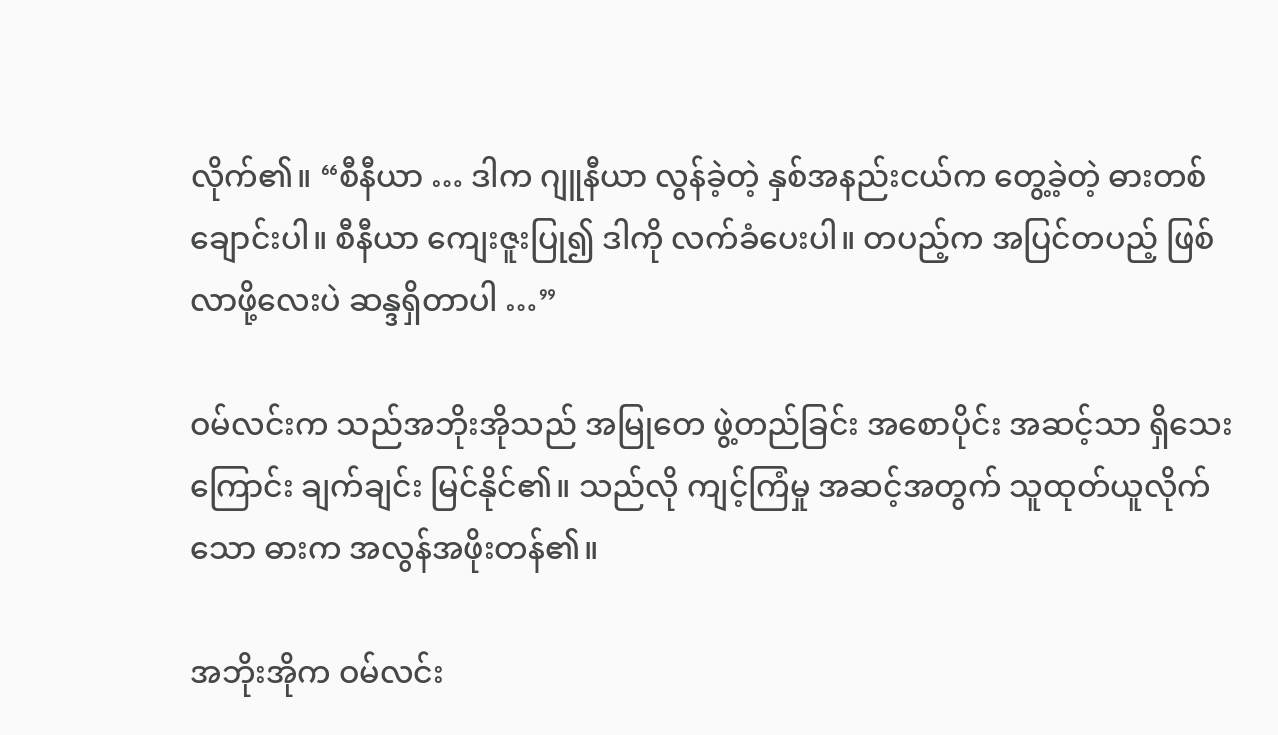လိုက်၏။ “စီနီယာ … ဒါက ဂျူနီယာ လွန်ခဲ့တဲ့ နှစ်အနည်းငယ်က တွေ့ခဲ့တဲ့ ဓားတစ်ချောင်းပါ။ စီနီယာ ကျေးဇူးပြု၍ ဒါကို လက်ခံပေးပါ။ တပည့်က အပြင်တပည့် ဖြစ်လာဖို့လေးပဲ ဆန္ဒရှိတာပါ …”

ဝမ်လင်းက သည်အဘိုးအိုသည် အမြုတေ ဖွဲ့တည်ခြင်း အစောပိုင်း အဆင့်သာ ရှိသေးကြောင်း ချက်ချင်း မြင်နိုင်၏။ သည်လို ကျင့်ကြံမှု အဆင့်အတွက် သူထုတ်ယူလိုက်သော ဓားက အလွန်အဖိုးတန်၏။

အဘိုးအိုက ဝမ်လင်း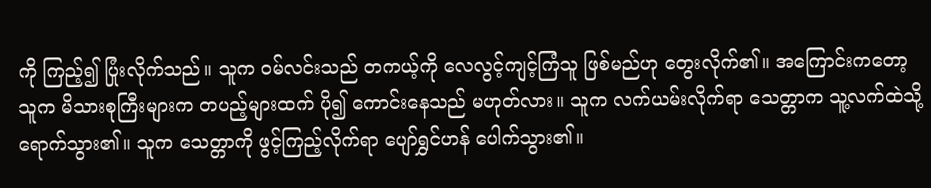ကို ကြည့်၍ ပြုံးလိုက်သည်။ သူက ဝမ်လင်းသည် တကယ့်ကို လေလွင့်ကျင့်ကြံသူ ဖြစ်မည်ဟု တွေးလိုက်၏။ အကြောင်းကတော့ သူက မိသားစုကြီးများက တပည့်များထက် ပို၍ ကောင်းနေသည် မဟုတ်လား။ သူက လက်ယမ်းလိုက်ရာ သေတ္တာက သူ့လက်ထဲသို့ ရောက်သွား၏။ သူက သေတ္တာကို ဖွင့်ကြည့်လိုက်ရာ ပျော်ရွှင်ဟန် ပေါက်သွား၏။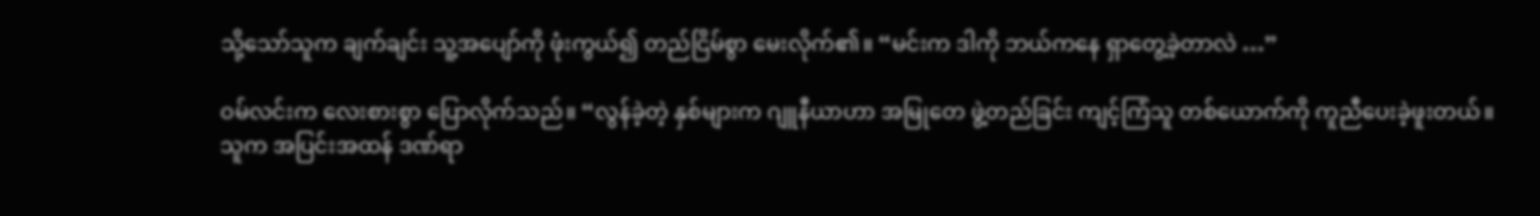သို့သော်သူက ချက်ချင်း သူ့အပျော်ကို ဖုံးကွယ်၍ တည်ငြိမ်စွာ မေးလိုက်၏။ “မင်းက ဒါကို ဘယ်ကနေ ရှာတွေ့ခဲ့တာလဲ …”

ဝမ်လင်းက လေးစားစွာ ပြောလိုက်သည်။ “လွန်ခဲ့တဲ့ နှစ်များက ဂျူနီယာဟာ အမြုတေ ဖွဲ့တည်ခြင်း ကျင့်ကြံသူ တစ်ယောက်ကို ကူညီပေးခဲ့ဖူးတယ်။ သူက အပြင်းအထန် ဒဏ်ရာ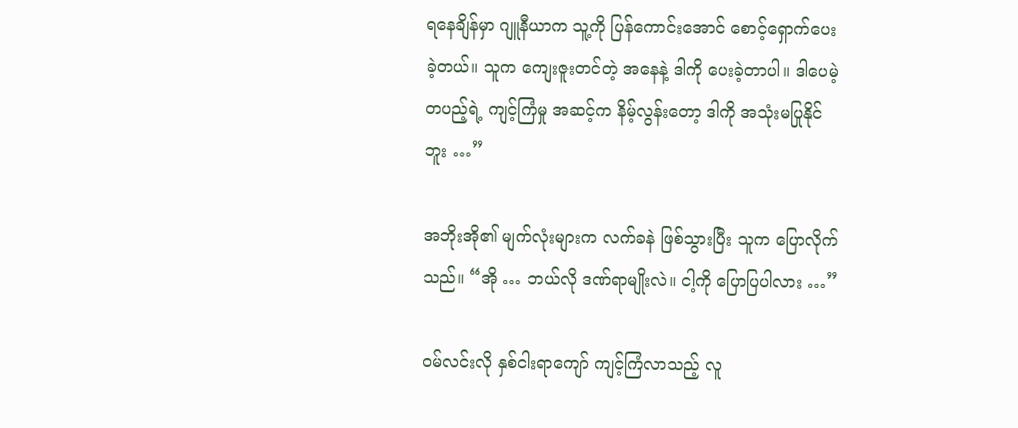ရနေချိန်မှာ ဂျူနီယာက သူ့ကို ပြန်ကောင်းအောင် စောင့်ရှောက်ပေးခဲ့တယ်။ သူက ကျေးဇူးတင်တဲ့ အနေနဲ့ ဒါကို ပေးခဲ့တာပါ။ ဒါပေမဲ့ တပည့်ရဲ့ ကျင့်ကြံမှု အဆင့်က နိမ့်လွန်းတော့ ဒါကို အသုံးမပြုနိုင်ဘူး …”

အဘိုးအို၏ မျက်လုံးများက လက်ခနဲ ဖြစ်သွားပြီး သူက ပြောလိုက်သည်။ “အို … ဘယ်လို ဒဏ်ရာမျိုးလဲ။ ငါ့ကို ပြောပြပါလား …”

ဝမ်လင်းလို နှစ်ငါးရာကျော် ကျင့်ကြံလာသည့် လူ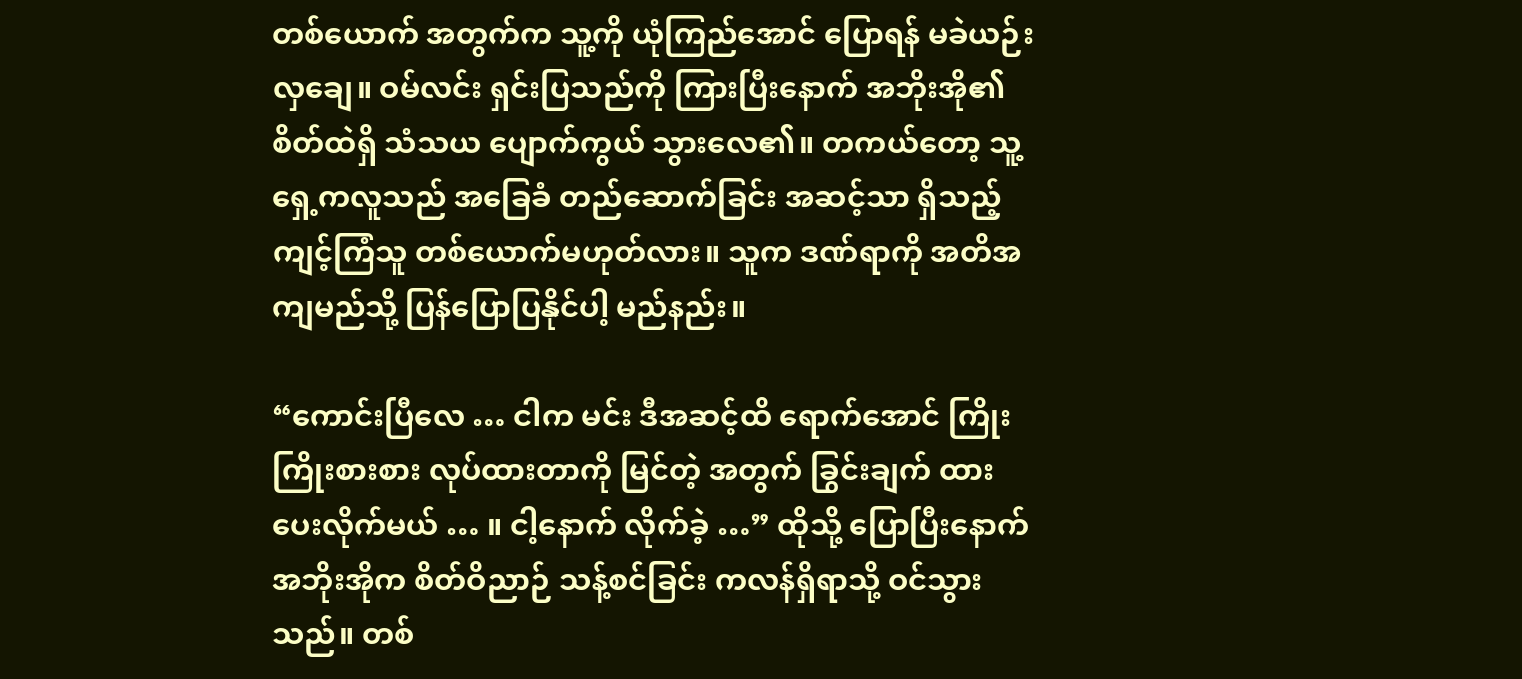တစ်ယောက် အတွက်က သူ့ကို ယုံကြည်အောင် ပြောရန် မခဲယဉ်းလှချေ။ ဝမ်လင်း ရှင်းပြသည်ကို ကြားပြီးနောက် အဘိုးအို၏ စိတ်ထဲရှိ သံသယ ပျောက်ကွယ် သွားလေ၏။ တကယ်တော့ သူ့ရှေ့ကလူသည် အခြေခံ တည်ဆောက်ခြင်း အဆင့်သာ ရှိသည့် ကျင့်ကြံသူ တစ်ယောက်မဟုတ်လား။ သူက ဒဏ်ရာကို အတိအကျမည်သို့ ပြန်ပြောပြနိုင်ပါ့ မည်နည်း။

“ကောင်းပြီလေ … ငါက မင်း ဒီအဆင့်ထိ ရောက်အောင် ကြိုးကြိုးစားစား လုပ်ထားတာကို မြင်တဲ့ အတွက် ခြွင်းချက် ထားပေးလိုက်မယ် … ။ ငါ့နောက် လိုက်ခဲ့ …” ထိုသို့ ပြောပြီးနောက် အဘိုးအိုက စိတ်ဝိညာဉ် သန့်စင်ခြင်း ကလန်ရှိရာသို့ ဝင်သွားသည်။ တစ်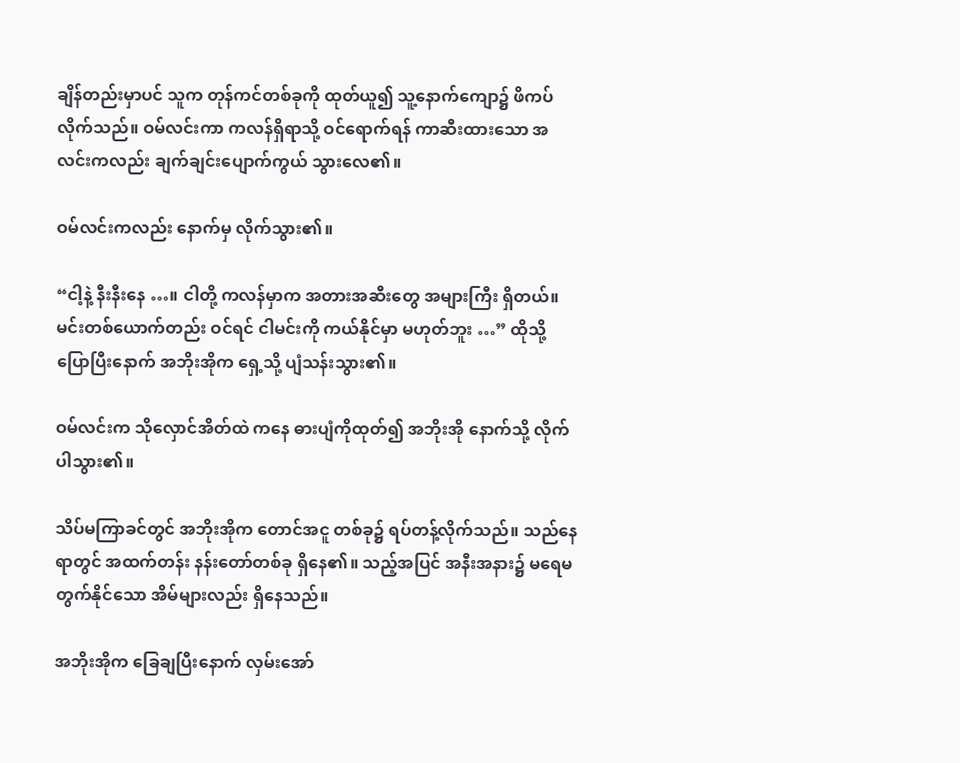ချိန်တည်းမှာပင် သူက တုန်ကင်တစ်ခုကို ထုတ်ယူ၍ သူ့နောက်ကျော၌ ဖိကပ်လိုက်သည်။ ဝမ်လင်းကာ ကလန်ရှိရာသို့ ဝင်ရောက်ရန် ကာဆီးထားသော အလင်းကလည်း ချက်ချင်းပျောက်ကွယ် သွားလေ၏။

ဝမ်လင်းကလည်း နောက်မှ လိုက်သွား၏။

“ငါ့နဲ့ နီးနီးနေ …။ ငါတို့ ကလန်မှာက အတားအဆီးတွေ အများကြီး ရှိတယ်။ မင်းတစ်ယောက်တည်း ဝင်ရင် ငါမင်းကို ကယ်နိုင်မှာ မဟုတ်ဘူး …” ထိုသို့ ပြောပြီးနောက် အဘိုးအိုက ရှေ့သို့ ပျံသန်းသွား၏။

ဝမ်လင်းက သိုလှောင်အိတ်ထဲ ကနေ ဓားပျံကိုထုတ်၍ အဘိုးအို နောက်သို့ လိုက်ပါသွား၏။

သိပ်မကြာခင်တွင် အဘိုးအိုက တောင်အငူ တစ်ခု၌ ရပ်တန့်လိုက်သည်။ သည်နေရာတွင် အထက်တန်း နန်းတော်တစ်ခု ရှိနေ၏။ သည့်အပြင် အနီးအနား၌ မရေမတွက်နိုင်သော အိမ်များလည်း ရှိနေသည်။

အဘိုးအိုက ခြေချပြီးနောက် လှမ်းအော်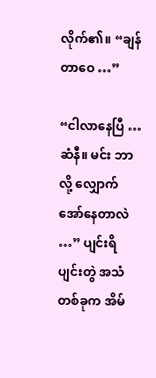လိုက်၏။ “ချန်တာဝေ …”

“ငါလာနေပြီ … ဆံနီ။ မင်း ဘာလို့ လျှောက်အော်နေတာလဲ …” ပျင်းရိပျင်းတွဲ အသံတစ်ခုက အိမ်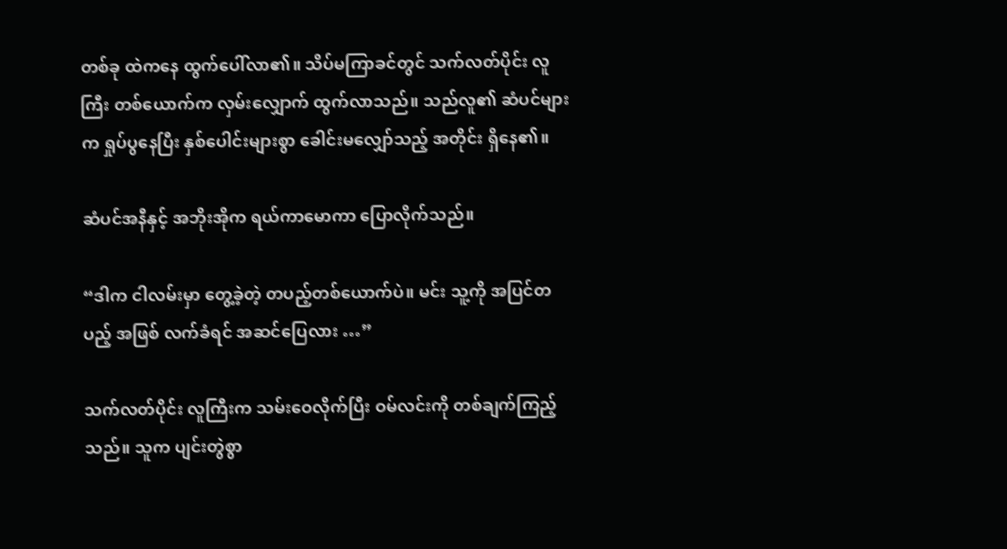တစ်ခု ထဲကနေ ထွက်ပေါ်လာ၏။ သိပ်မကြာခင်တွင် သက်လတ်ပိုင်း လူကြီး တစ်ယောက်က လှမ်းလျှောက် ထွက်လာသည်။ သည်လူ၏ ဆံပင်များက ရှုပ်ပွနေပြီး နှစ်ပေါင်းများစွာ ခေါင်းမလျှော်သည့် အတိုင်း ရှိနေ၏။

ဆံပင်အနီနှင့် အဘိုးအိုက ရယ်ကာမောကာ ပြောလိုက်သည်။

“ဒါက ငါလမ်းမှာ တွေ့ခဲ့တဲ့ တပည့်တစ်ယောက်ပဲ။ မင်း သူ့ကို အပြင်တပည့် အဖြစ် လက်ခံရင် အဆင်ပြေလား …”

သက်လတ်ပိုင်း လူကြီးက သမ်းဝေလိုက်ပြီး ဝမ်လင်းကို တစ်ချက်ကြည့်သည်။ သူက ပျင်းတွဲစွာ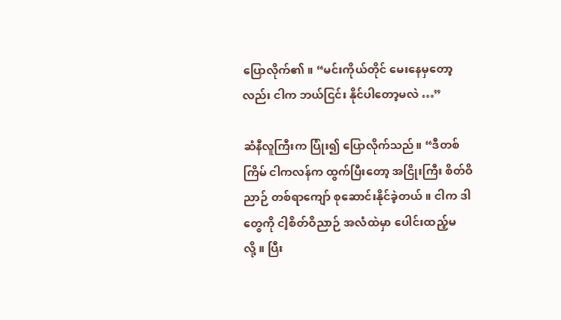ပြောလိုက်၏။ “မင်းကိုယ်တိုင် မေးနေမှတော့လည်း ငါက ဘယ်ငြင်း နိုင်ပါတော့မလဲ …”

ဆံနီလူကြီးက ပြုံး၍ ပြောလိုက်သည်။ “ဒီတစ်ကြိမ် ငါကလန်က ထွက်ပြီးတော့ အငြိုးကြီး စိတ်ဝိညာဉ် တစ်ရာကျော် စုဆောင်းနိုင်ခဲ့တယ်။ ငါက ဒါတွေကို ငါ့စိတ်ဝိညာဉ် အလံထဲမှာ ပေါင်းထည့်မလို့။ ပြီး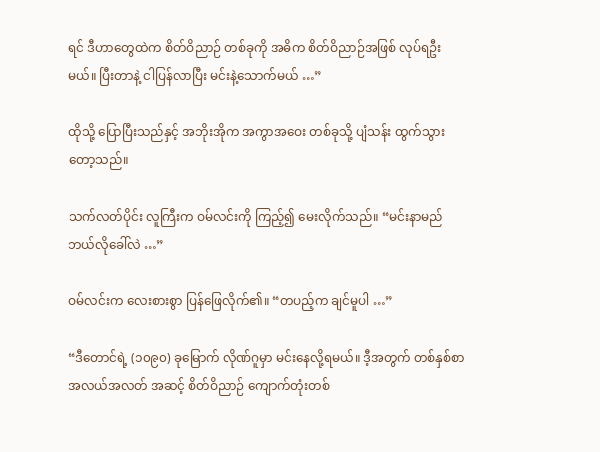ရင် ဒီဟာတွေထဲက စိတ်ဝိညာဉ် တစ်ခုကို အဓိက စိတ်ဝိညာဉ်အဖြစ် လုပ်ရဦးမယ်။ ပြီးတာနဲ့ ငါပြန်လာပြီး မင်းနဲ့သောက်မယ် …”

ထိုသို့ ပြောပြီးသည်နှင့် အဘိုးအိုက အကွာအဝေး တစ်ခုသို့ ပျံသန်း ထွက်သွားတော့သည်။

သက်လတ်ပိုင်း လူကြီးက ဝမ်လင်းကို ကြည့်၍ မေးလိုက်သည်။ “မင်းနာမည် ဘယ်လိုခေါ်လဲ …”

ဝမ်လင်းက လေးစားစွာ ပြန်ဖြေလိုက်၏။ “တပည့်က ချင်မူပါ …”

“ဒီတောင်ရဲ့ (၁၀၉၀) ခုမြောက် လိုဏ်ဂူမှာ မင်းနေလို့ရမယ်။ ဒီ့အတွက် တစ်နှစ်စာ အလယ်အလတ် အဆင့် စိတ်ဝိညာဉ် ကျောက်တုံးတစ်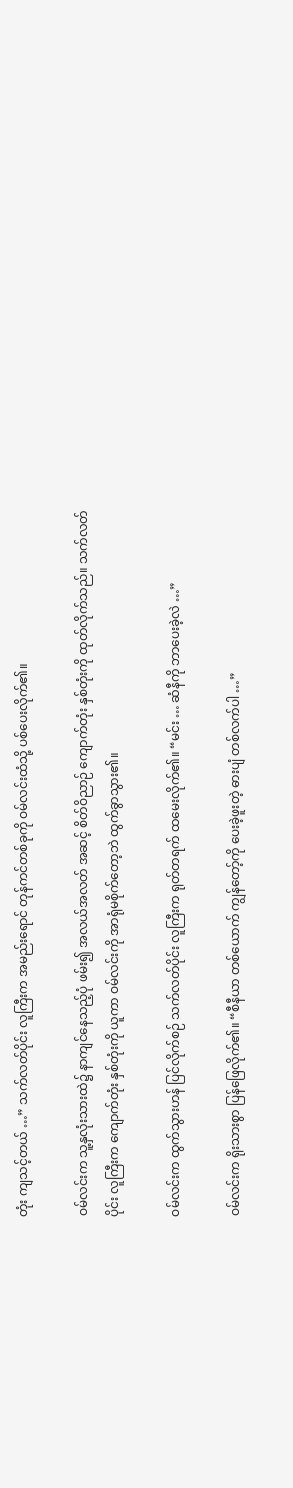တုံး ကျသင့်တယ် …” သက်လတ်ပိုင်း လူကြီးက အမည်းရောင် တုန်ကင်တစ်ခုကို ဝမ်လင်းထံသို့ ပစ်ပေးလိုက်၏။

ဝမ်လင်းက သူ့နှလုံးသားထဲ၌ နာကျင်နေသည့်ပုံ ဖမ်း၍ အလယ်အလတ် အဆင့် စိတ်ဝိညာဉ် ကျောက်တုံး နှစ်တုံးကို ထုတ်လိုက်သည်။ သက်လတ်ပိုင်း လူကြီးက ကျောက်တုံး နှစ်တုံးကို ယူကာ ဝမ်လင်းကို အာရုံမစိုက်တော့ဘဲ ထွက်ခွာသွား၏။

ဝမ်လင်းက ထွက်သွားဟန် ပြင်လိုက်စဉ် သက်လတ်ပိုင်း လူကြီးက ရုတ်တရက် ထမေးလိုက်၏။ “မင်း … ဆံနီကို ဘာပေးခဲ့လဲ …”

ဝမ်လင်းက ရိုးသားစွာ ပြန်ဖြေလိုက်၏။ “စီနီယာ တစ်ယောက် ကျွန်တော့်ကို ပေးခဲ့ဖူးတဲ့ ဓားပျံ တစ်လက်ပါ …”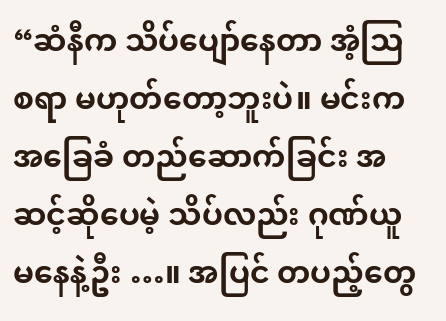“ဆံနီက သိပ်ပျော်နေတာ အံ့ဩစရာ မဟုတ်တော့ဘူးပဲ။ မင်းက အခြေခံ တည်ဆောက်ခြင်း အဆင့်ဆိုပေမဲ့ သိပ်လည်း ဂုဏ်ယူမနေနဲ့ဦး …။ အပြင် တပည့်တွေ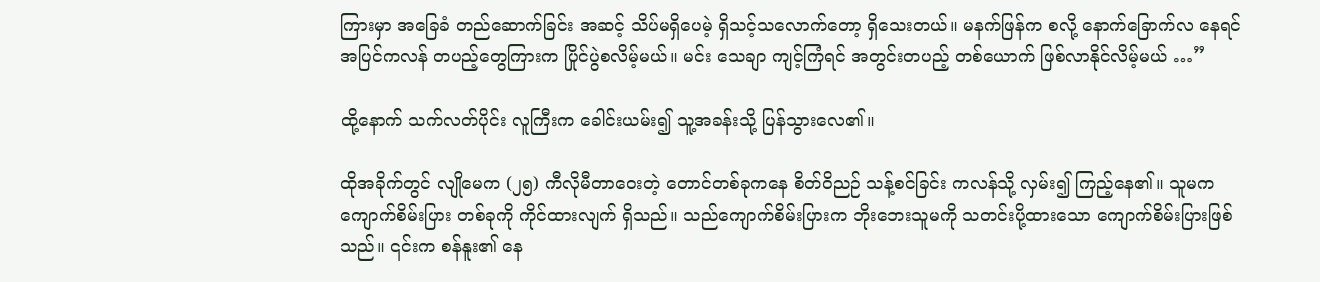ကြားမှာ အခြေခံ တည်ဆောက်ခြင်း အဆင့် သိပ်မရှိပေမဲ့ ရှိသင့်သလောက်တော့ ရှိသေးတယ်။ မနက်ဖြန်က စလို့ နောက်ခြောက်လ နေရင် အပြင်ကလန် တပည့်တွေကြားက ပြိုင်ပွဲစလိမ့်မယ်။ မင်း သေချာ ကျင့်ကြံရင် အတွင်းတပည့် တစ်ယောက် ဖြစ်လာနိုင်လိမ့်မယ် …”

ထို့နောက် သက်လတ်ပိုင်း လူကြီးက ခေါင်းယမ်း၍ သူ့အခန်းသို့ ပြန်သွားလေ၏။

ထိုအခိုက်တွင် လျိုမေက (၂၅) ကီလိုမီတာဝေးတဲ့ တောင်တစ်ခုကနေ စိတ်ဝိညဉ် သန့်စင်ခြင်း ကလန်သို့ လှမ်း၍ ကြည့်နေ၏။ သူမက ကျောက်စိမ်းပြား တစ်ခုကို ကိုင်ထားလျက် ရှိသည်။ သည်ကျောက်စိမ်းပြားက ဘိုးဘေးသူမကို သတင်းပို့ထားသော ကျောက်စိမ်းပြားဖြစ်သည်။ ၎င်းက စန်နူး၏ နေ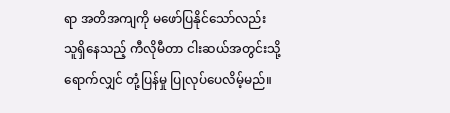ရာ အတိအကျကို မဖော်ပြနိုင်သော်လည်း သူရှိနေသည့် ကီလိုမီတာ ငါးဆယ်အတွင်းသို့ ရောက်လျှင် တုံ့ပြန်မှု ပြုလုပ်ပေလိမ့်မည်။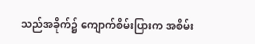သည်အခိုက်၌ ကျောက်စိမ်းပြားက အစိမ်း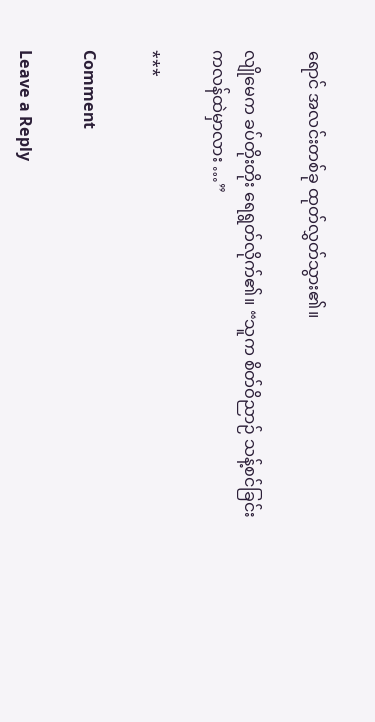ရောင် အလင်းတစ်ခု ထုတ်လွှတ်သွား၏။

လျိုမေက ခပ်တိုးတိုး ရေရွတ်လိုက်၏။ “သူက စိတ်ဝိညာဉ် သန့်စင်ခြင်း ကလန်ထဲမှာလား …”

***

Comment

Leave a Reply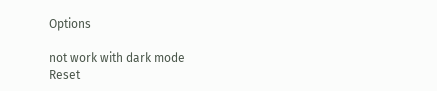Options

not work with dark mode
Reset